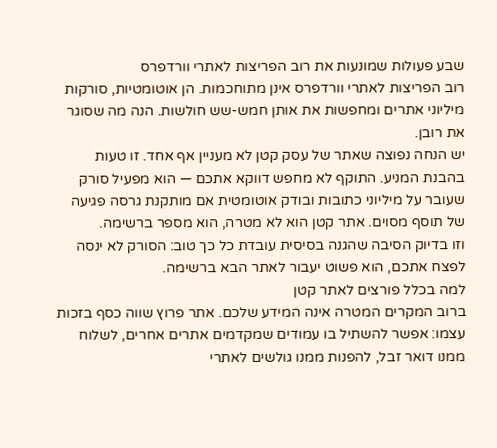שבע פעולות שמונעות את רוב הפריצות לאתרי וורדפרס
רוב הפריצות לאתרי וורדפרס אינן מתוחכמות. הן אוטומטיות, סורקות מיליוני אתרים ומחפשות את אותן חמש-שש חולשות. הנה מה שסוגר את רובן.
יש הנחה נפוצה שאתר של עסק קטן לא מעניין אף אחד. זו טעות בהבנת המניע. התוקף לא מחפש דווקא אתכם — הוא מפעיל סורק שעובר על מיליוני כתובות ובודק אוטומטית אם מותקנת גרסה פגיעה של תוסף מסוים. אתר קטן הוא לא מטרה, הוא מספר ברשימה.
וזו בדיוק הסיבה שהגנה בסיסית עובדת כל כך טוב: הסורק לא ינסה לפצח אתכם, הוא פשוט יעבור לאתר הבא ברשימה.
למה בכלל פורצים לאתר קטן
ברוב המקרים המטרה אינה המידע שלכם. אתר פרוץ שווה כסף בזכות עצמו: אפשר להשתיל בו עמודים שמקדמים אתרים אחרים, לשלוח ממנו דואר זבל, להפנות ממנו גולשים לאתרי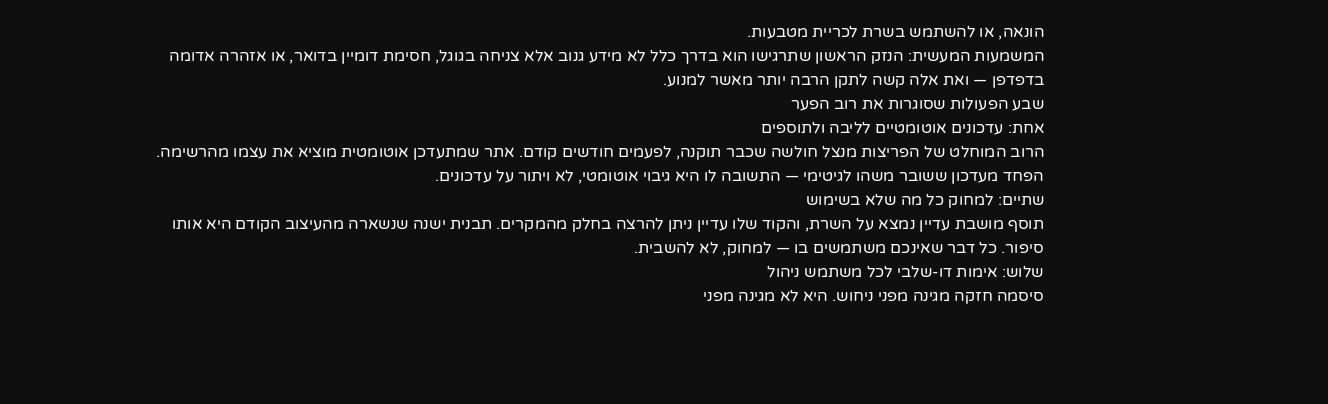הונאה, או להשתמש בשרת לכריית מטבעות.
המשמעות המעשית: הנזק הראשון שתרגישו הוא בדרך כלל לא מידע גנוב אלא צניחה בגוגל, חסימת דומיין בדואר, או אזהרה אדומה בדפדפן — ואת אלה קשה לתקן הרבה יותר מאשר למנוע.
שבע הפעולות שסוגרות את רוב הפער
אחת: עדכונים אוטומטיים לליבה ולתוספים
הרוב המוחלט של הפריצות מנצל חולשה שכבר תוקנה, לפעמים חודשים קודם. אתר שמתעדכן אוטומטית מוציא את עצמו מהרשימה. הפחד מעדכון ששובר משהו לגיטימי — התשובה לו היא גיבוי אוטומטי, לא ויתור על עדכונים.
שתיים: למחוק כל מה שלא בשימוש
תוסף מושבת עדיין נמצא על השרת, והקוד שלו עדיין ניתן להרצה בחלק מהמקרים. תבנית ישנה שנשארה מהעיצוב הקודם היא אותו סיפור. כל דבר שאינכם משתמשים בו — למחוק, לא להשבית.
שלוש: אימות דו-שלבי לכל משתמש ניהול
סיסמה חזקה מגינה מפני ניחוש. היא לא מגינה מפני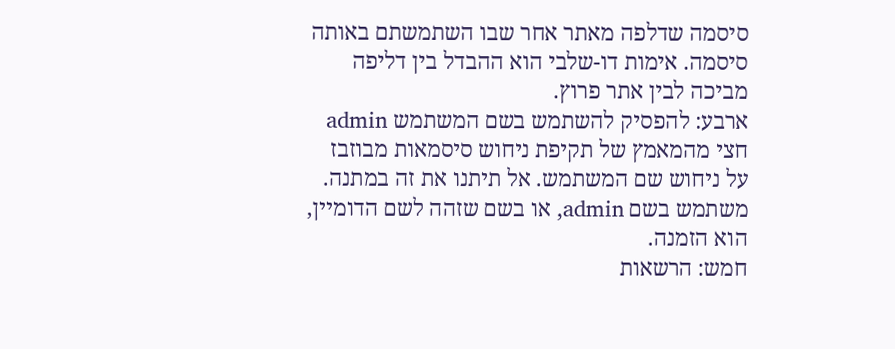סיסמה שדלפה מאתר אחר שבו השתמשתם באותה סיסמה. אימות דו-שלבי הוא ההבדל בין דליפה מביכה לבין אתר פרוץ.
ארבע: להפסיק להשתמש בשם המשתמש admin
חצי מהמאמץ של תקיפת ניחוש סיסמאות מבוזבז על ניחוש שם המשתמש. אל תיתנו את זה במתנה. משתמש בשם admin, או בשם שזהה לשם הדומיין, הוא הזמנה.
חמש: הרשאות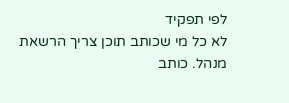לפי תפקיד
לא כל מי שכותב תוכן צריך הרשאת מנהל. כותב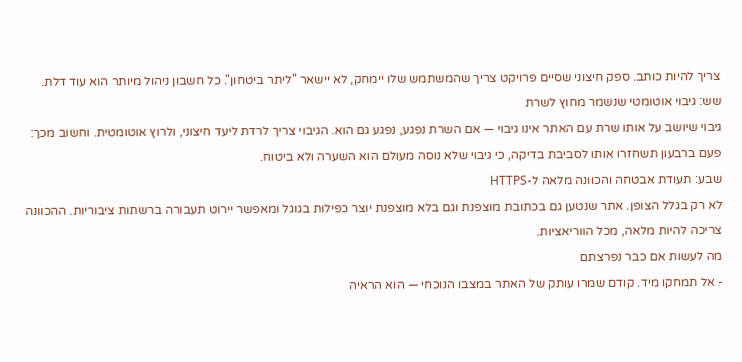צריך להיות כותב. ספק חיצוני שסיים פרויקט צריך שהמשתמש שלו יימחק, לא יישאר "ליתר ביטחון". כל חשבון ניהול מיותר הוא עוד דלת.
שש: גיבוי אוטומטי שנשמר מחוץ לשרת
גיבוי שיושב על אותו שרת עם האתר אינו גיבוי — אם השרת נפגע, נפגע גם הוא. הגיבוי צריך לרדת ליעד חיצוני, ולרוץ אוטומטית. וחשוב מכך: פעם ברבעון תשחזרו אותו לסביבת בדיקה, כי גיבוי שלא נוסה מעולם הוא השערה ולא ביטוח.
שבע: תעודת אבטחה והכוונה מלאה ל-HTTPS
לא רק בגלל הצופן. אתר שנטען גם בכתובת מוצפנת וגם בלא מוצפנת יוצר כפילות בגוגל ומאפשר יירוט תעבורה ברשתות ציבוריות. ההכוונה צריכה להיות מלאה, מכל הווריאציות.
מה לעשות אם כבר נפרצתם
- אל תמחקו מיד. קודם שמרו עותק של האתר במצבו הנוכחי — הוא הראיה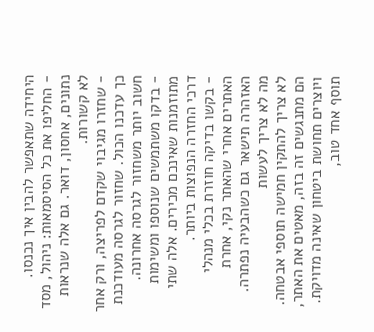היחידה שתאפשר להבין איך נכנסו.
- החליפו את כל הסיסמאות: ניהול, מסד נתונים, אחסון, דואר. גם אלה שנראות לא קשורות.
- שחזרו מגיבוי שקדם לפריצה, ורק אחר כך עדכנו הכול. שחזור לגרסה מעודכנת חשוב יותר משחזור לגרסה אחרונה.
- בדקו משתמשים שנוספו ומשימות מתוזמנות שאינכם מכירים. אלה שתי דרכי החזרה הנפוצות ביותר.
- בקשו בדיקה חוזרת בכלי מנהלי האתרים אחרי שהאתר נקי, אחרת האזהרה תישאר גם כשהבעיה נפתרה.
מה לא צריך לעשות
לא צריך להתקין חמישה תוספי אבטחה. הם מתנגשים זה בזה, מאטים את האתר, ויוצרים תחושת ביטחון שאינה מדויקת. תוסף אחד טוב,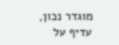מוגדר נכון, עדיף על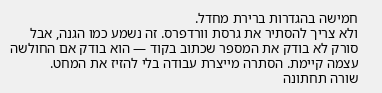חמישה בהגדרות ברירת מחדל.
ולא צריך להסתיר את גרסת וורדפרס. זה נשמע כמו הגנה, אבל סורק לא בודק את המספר שכתוב בקוד — הוא בודק אם החולשה עצמה קיימת. הסתרה מייצרת עבודה בלי להזיז את המחט.
שורה תחתונה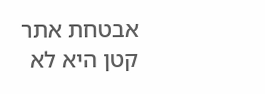אבטחת אתר קטן היא לא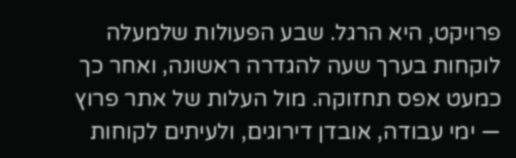פרויקט, היא הרגל. שבע הפעולות שלמעלה לוקחות בערך שעה להגדרה ראשונה, ואחר כך כמעט אפס תחזוקה. מול העלות של אתר פרוץ — ימי עבודה, אובדן דירוגים, ולעיתים לקוחות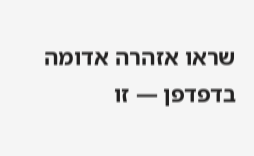שראו אזהרה אדומה בדפדפן — זו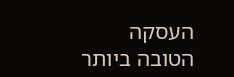העסקה הטובה ביותר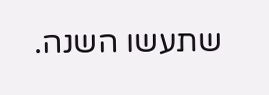שתעשו השנה.